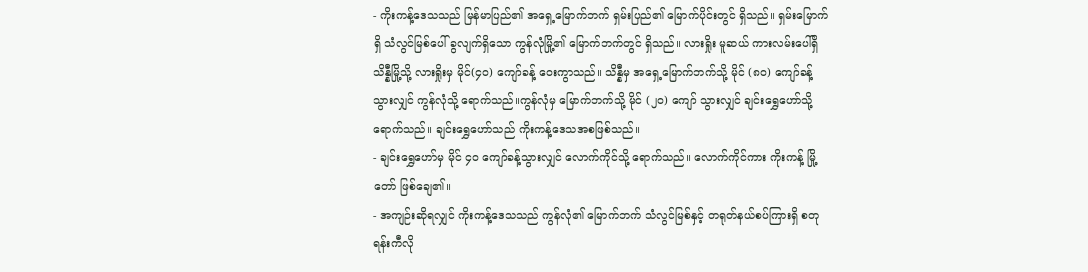- ကိုးကန့်ဒေသသည် မြန်မာပြည်၏ အရှေ့မြောက်ဘက် ရှမ်းပြည်၏ မြောက်ပိုင်းတွင် ရှိသည်။ ရှမ်းမြောက်ရှိ သံလွင်မြစ်ပေါ် ခွလျက်ရှိသော ကွန်လုံမြို့၏ မြောက်ဘက်တွင် ရှိသည်။ လားရှိုး မူဆယ် ကားလမ်းပေါ်ရှိ သိန္နီမြို့သို့ လားရှိုးမှ မိုင်(၄၀) ကျော်ခန့် ဝေးကွာသည်။ သိန္နီမှ အရှေ့မြောက်ဘက်သို့ မိုင် (၈၀) ကျော်ခန့် သွားလျှင် ကွန်လုံသို့ ရောက်သည်။ကွန်လုံမှ မြောက်ဘက်သို့ မိုင် (၂၀) ကျော် သွားလျှင် ချင်းရွှေဟော်သို့ ရောက်သည်။ ချင်းရွှေဟော်သည် ကိုးကန့်ဒေသအစဖြစ်သည်။
- ချင်းရွှေဟော်မှ မိုင် ၄၀ ကျော်ခန့်သွားလျှင် လောက်ကိုင်သို့ ရောက်သည်။ လောက်ကိုင်ကား ကိုးကန့် မြို့တော် ဖြစ်ချေ၏။
- အကျဉ်းဆိုရလျှင် ကိုးကန့်ဒေသသည် ကွန်လုံ၏ မြောက်ဘက် သံလွင်မြစ်နှင့် တရုတ်နယ်စပ်ကြားရှိ စတုရန်းကီလို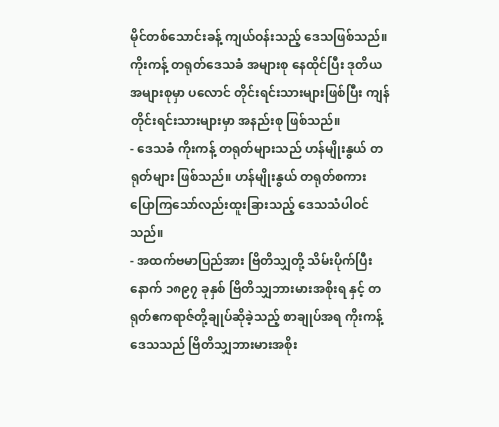မိုင်တစ်သောင်းခန့် ကျယ်ဝန်းသည့် ဒေသဖြစ်သည်။ ကိုးကန့် တရုတ်ဒေသခံ အများစု နေထိုင်ပြီး ဒုတိယ အများစုမှာ ပလောင် တိုင်းရင်းသားများဖြစ်ပြီး ကျန်တိုင်းရင်းသားများမှာ အနည်းစု ဖြစ်သည်။
- ဒေသခံ ကိုးကန့် တရုတ်များသည် ဟန်မျိုးနွယ် တရုတ်များ ဖြစ်သည်။ ဟန်မျိုးနွယ် တရုတ်စကား ပြောကြသော်လည်းထူးခြားသည့် ဒေသသံပါဝင်သည်။
- အထက်ဗမာပြည်အား ဗြိတိသျှတို့ သိမ်းပိုက်ပြီးနောက် ၁၈၉၇ ခုနှစ် ဗြိတိသျှဘားမားအစိုးရ နှင့် တရုတ်ဧကရာဇ်တို့ချုပ်ဆိုခဲ့သည့် စာချုပ်အရ ကိုးကန့်ဒေသသည် ဗြိတိသျှဘားမားအစိုး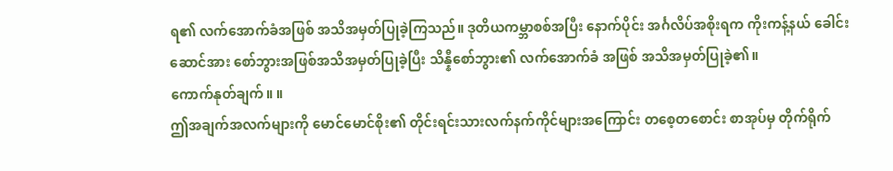ရ၏ လက်အောက်ခံအဖြစ် အသိအမှတ်ပြုခဲ့ကြသည်။ ဒုတိယကမ္ဘာစစ်အပြီး နောက်ပိုင်း အင်္ဂလိပ်အစိုးရက ကိုးကန့်နယ် ခေါင်းဆောင်အား စော်ဘွားအဖြစ်အသိအမှတ်ပြုခဲ့ပြီး သိန္နီစော်ဘွား၏ လက်အောက်ခံ အဖြစ် အသိအမှတ်ပြုခဲ့၏။
ကောက်နုတ်ချက်။ ။
ဤအချက်အလက်များကို မောင်မောင်စိုး၏ တိုင်းရင်းသားလက်နက်ကိုင်များအကြောင်း တစေ့တစောင်း စာအုပ်မှ တိုက်ရိုက်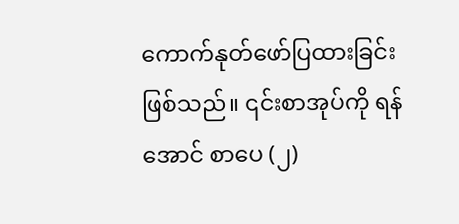ကောက်နုတ်ဖော်ပြထားခြင်း ဖြစ်သည်။ ၎င်းစာအုပ်ကို ရန်အောင် စာပေ (၂)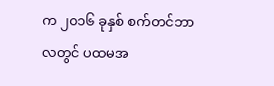က ၂၀၁၆ ခုနှစ် စက်တင်ဘာလတွင် ပထမအ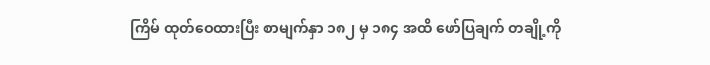ကြိမ် ထုတ်ဝေထားပြီး စာမျက်နှာ ၁၈၂ မှ ၁၈၄ အထိ ဖော်ပြချက် တချို့ကို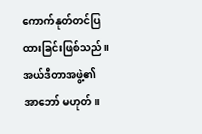ကောက်နုတ်တင်ပြထားခြင်းဖြစ်သည်။အယ်ဒီတာအဖွဲ့၏ အာဘော် မဟုတ်။